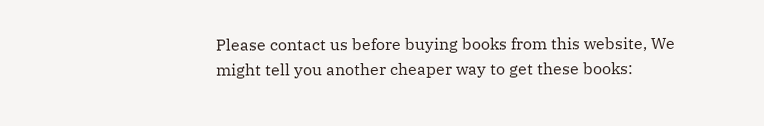Please contact us before buying books from this website, We might tell you another cheaper way to get these books: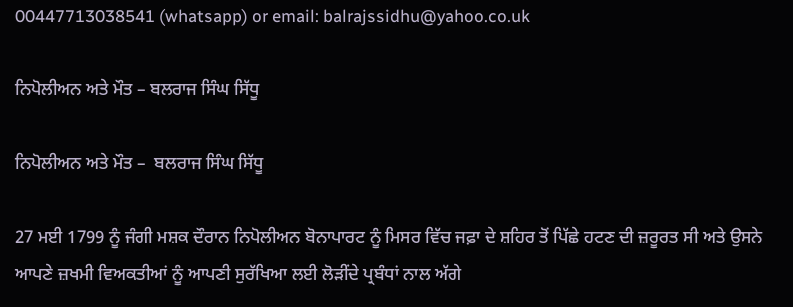00447713038541 (whatsapp) or email: balrajssidhu@yahoo.co.uk

ਨਿਪੋਲੀਅਨ ਅਤੇ ਮੌਤ – ਬਲਰਾਜ ਸਿੰਘ ਸਿੱਧੂ

ਨਿਪੋਲੀਅਨ ਅਤੇ ਮੌਤ –  ਬਲਰਾਜ ਸਿੰਘ ਸਿੱਧੂ

27 ਮਈ 1799 ਨੂੰ ਜੰਗੀ ਮਸ਼ਕ ਦੌਰਾਨ ਨਿਪੋਲੀਅਨ ਬੋਨਾਪਾਰਟ ਨੂੰ ਮਿਸਰ ਵਿੱਚ ਜਫ਼ਾ ਦੇ ਸ਼ਹਿਰ ਤੋਂ ਪਿੱਛੇ ਹਟਣ ਦੀ ਜ਼ਰੂਰਤ ਸੀ ਅਤੇ ਉਸਨੇ ਆਪਣੇ ਜ਼ਖਮੀ ਵਿਅਕਤੀਆਂ ਨੂੰ ਆਪਣੀ ਸੁਰੱਖਿਆ ਲਈ ਲੋੜੀਂਦੇ ਪ੍ਰਬੰਧਾਂ ਨਾਲ ਅੱਗੇ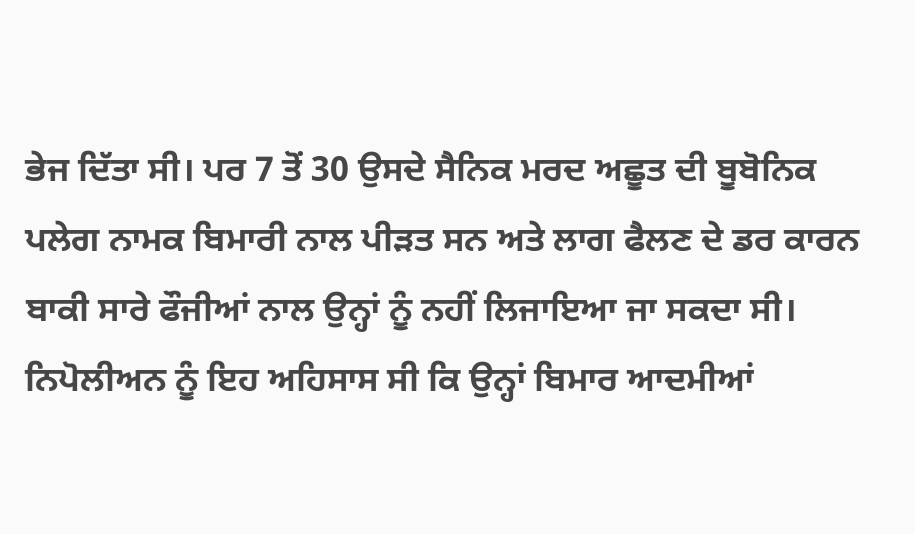ਭੇਜ ਦਿੱਤਾ ਸੀ। ਪਰ 7 ਤੋਂ 30 ਉਸਦੇ ਸੈਨਿਕ ਮਰਦ ਅਛੂਤ ਦੀ ਬੂਬੋਨਿਕ ਪਲੇਗ ਨਾਮਕ ਬਿਮਾਰੀ ਨਾਲ ਪੀੜਤ ਸਨ ਅਤੇ ਲਾਗ ਫੈਲਣ ਦੇ ਡਰ ਕਾਰਨ ਬਾਕੀ ਸਾਰੇ ਫੌਜੀਆਂ ਨਾਲ ਉਨ੍ਹਾਂ ਨੂੰ ਨਹੀਂ ਲਿਜਾਇਆ ਜਾ ਸਕਦਾ ਸੀ। ਨਿਪੋਲੀਅਨ ਨੂੰ ਇਹ ਅਹਿਸਾਸ ਸੀ ਕਿ ਉਨ੍ਹਾਂ ਬਿਮਾਰ ਆਦਮੀਆਂ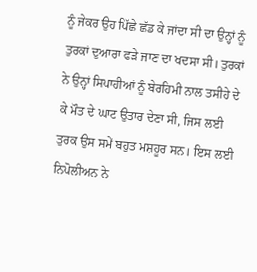ਨੂੰ ਜੇਕਰ ਉਹ ਪਿੱਛੇ ਛੱਡ ਕੇ ਜਾਂਦਾ ਸੀ ਦਾ ਉਨ੍ਹਾਂ ਨੂੰ ਤੁਰਕਾਂ ਦੁਆਰਾ ਫੜੇ ਜਾਣ ਦਾ ਖਦਸਾ ਸੀ। ਤੁਰਕਾਂ ਨੇ ਉਨ੍ਹਾਂ ਸਿਪਾਹੀਆਂ ਨੂੰ ਬੇਰਹਿਮੀ ਨਾਲ ਤਸੀਹੇ ਦੇ ਕੇ ਮੌਤ ਦੇ ਘਾਟ ਉਤਾਰ ਦੇਣਾ ਸੀ, ਜਿਸ ਲਈ ਤੁਰਕ ਉਸ ਸਮੇਂ ਬਹੁਤ ਮਸ਼ਹੂਰ ਸਨ। ਇਸ ਲਈ ਨਿਪੋਲੀਅਨ ਨੇ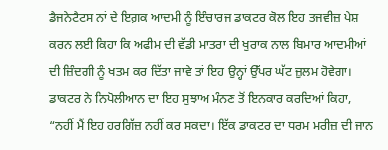ਡੈਜਨੇਟੈਟਸ ਨਾਂ ਦੇ ਇਗ਼ਕ ਆਦਮੀ ਨੂੰ ਇੰਚਾਰਜ ਡਾਕਟਰ ਕੋਲ ਇਹ ਤਜਵੀਜ਼ ਪੇਸ਼ ਕਰਨ ਲਈ ਕਿਹਾ ਕਿ ਅਫੀਮ ਦੀ ਵੱਡੀ ਮਾਤਰਾ ਦੀ ਖੁਰਾਕ ਨਾਲ ਬਿਮਾਰ ਆਦਮੀਆਂ ਦੀ ਜ਼ਿੰਦਗੀ ਨੂੰ ਖਤਮ ਕਰ ਦਿੱਤਾ ਜਾਵੇ ਤਾਂ ਇਹ ਉਨ੍ਹਾਂ ਉੱਪਰ ਘੱਟ ਜ਼ੁਲਮ ਹੋਵੇਗਾ।
ਡਾਕਟਰ ਨੇ ਨਿਪੋਲੀਆਨ ਦਾ ਇਹ ਸੁਝਾਅ ਮੰਨਣ ਤੋਂ ਇਨਕਾਰ ਕਰਦਿਆਂ ਕਿਹਾ, “ਨਹੀਂ ਮੈਂ ਇਹ ਹਰਗਿੱਜ਼ ਨਹੀਂ ਕਰ ਸਕਦਾ। ਇੱਕ ਡਾਕਟਰ ਦਾ ਧਰਮ ਮਰੀਜ਼ ਦੀ ਜਾਨ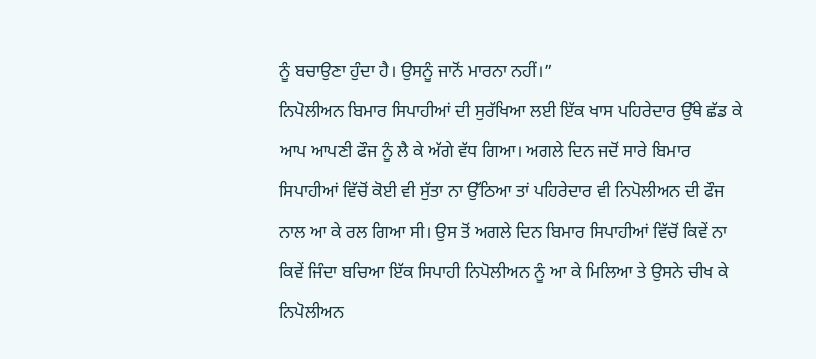ਨੂੰ ਬਚਾਉਣਾ ਹੁੰਦਾ ਹੈ। ਉਸਨੂੰ ਜਾਨੋਂ ਮਾਰਨਾ ਨਹੀਂ।”
ਨਿਪੋਲੀਅਨ ਬਿਮਾਰ ਸਿਪਾਹੀਆਂ ਦੀ ਸੁਰੱਖਿਆ ਲਈ ਇੱਕ ਖਾਸ ਪਹਿਰੇਦਾਰ ਉੱਥੇ ਛੱਡ ਕੇ ਆਪ ਆਪਣੀ ਫੌਜ ਨੂੰ ਲੈ ਕੇ ਅੱਗੇ ਵੱਧ ਗਿਆ। ਅਗਲੇ ਦਿਨ ਜਦੋਂ ਸਾਰੇ ਬਿਮਾਰ ਸਿਪਾਹੀਆਂ ਵਿੱਚੋਂ ਕੋਈ ਵੀ ਸੁੱਤਾ ਨਾ ਉੱਠਿਆ ਤਾਂ ਪਹਿਰੇਦਾਰ ਵੀ ਨਿਪੋਲੀਅਨ ਦੀ ਫੌਜ ਨਾਲ ਆ ਕੇ ਰਲ ਗਿਆ ਸੀ। ਉਸ ਤੋਂ ਅਗਲੇ ਦਿਨ ਬਿਮਾਰ ਸਿਪਾਹੀਆਂ ਵਿੱਚੋਂ ਕਿਵੇਂ ਨਾ ਕਿਵੇਂ ਜਿੰਦਾ ਬਚਿਆ ਇੱਕ ਸਿਪਾਹੀ ਨਿਪੋਲੀਅਨ ਨੂੰ ਆ ਕੇ ਮਿਲਿਆ ਤੇ ਉਸਨੇ ਚੀਖ ਕੇ ਨਿਪੋਲੀਅਨ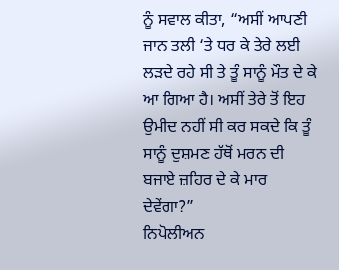ਨੂੰ ਸਵਾਲ ਕੀਤਾ, “ਅਸੀਂ ਆਪਣੀ ਜਾਨ ਤਲੀ ‘ਤੇ ਧਰ ਕੇ ਤੇਰੇ ਲਈ ਲੜਦੇ ਰਹੇ ਸੀ ਤੇ ਤੂੰ ਸਾਨੂੰ ਮੌਤ ਦੇ ਕੇ ਆ ਗਿਆ ਹੈ। ਅਸੀਂ ਤੇਰੇ ਤੋਂ ਇਹ ਉਮੀਦ ਨਹੀਂ ਸੀ ਕਰ ਸਕਦੇ ਕਿ ਤੂੰ ਸਾਨੂੰ ਦੁਸ਼ਮਣ ਹੱਥੋਂ ਮਰਨ ਦੀ ਬਜਾਏ ਜ਼ਹਿਰ ਦੇ ਕੇ ਮਾਰ ਦੇਵੇਂਗਾ?”
ਨਿਪੋਲੀਅਨ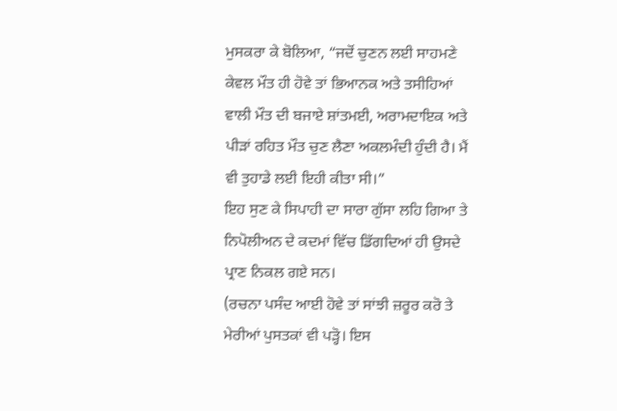ਮੁਸਕਰਾ ਕੇ ਬੋਲਿਆ, “ਜਦੋਂ ਚੁਣਨ ਲਈ ਸਾਹਮਣੇ ਕੇਵਲ ਮੌਤ ਹੀ ਹੋਵੇ ਤਾਂ ਭਿਆਨਕ ਅਤੇ ਤਸੀਹਿਆਂ ਵਾਲੀ ਮੌਤ ਦੀ ਬਜਾਏ ਸ਼ਾਂਤਮਈ, ਅਰਾਮਦਾਇਕ ਅਤੇ ਪੀੜਾਂ ਰਹਿਤ ਮੌਤ ਚੁਣ ਲੈਣਾ ਅਕਲਮੰਦੀ ਹੁੰਦੀ ਹੈ। ਮੈਂ ਵੀ ਤੁਹਾਡੇ ਲਈ ਇਹੀ ਕੀਤਾ ਸੀ।”
ਇਹ ਸੁਣ ਕੇ ਸਿਪਾਹੀ ਦਾ ਸਾਰਾ ਗੁੱਸਾ ਲਹਿ ਗਿਆ ਤੇ ਨਿਪੋਲੀਅਨ ਦੇ ਕਦਮਾਂ ਵਿੱਚ ਡਿੱਗਦਿਆਂ ਹੀ ਉਸਦੇ ਪ੍ਰਾਣ ਨਿਕਲ ਗਏ ਸਨ।
(ਰਚਨਾ ਪਸੰਦ ਆਈ ਹੋਵੇ ਤਾਂ ਸਾਂਝੀ ਜ਼ਰੂਰ ਕਰੋ ਤੇ ਮੇਰੀਆਂ ਪੁਸਤਕਾਂ ਵੀ ਪੜ੍ਹੋ। ਇਸ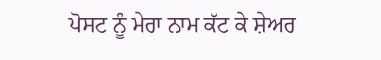ਪੋਸਟ ਨੂੰ ਮੇਰਾ ਨਾਮ ਕੱਟ ਕੇ ਸ਼ੇਅਰ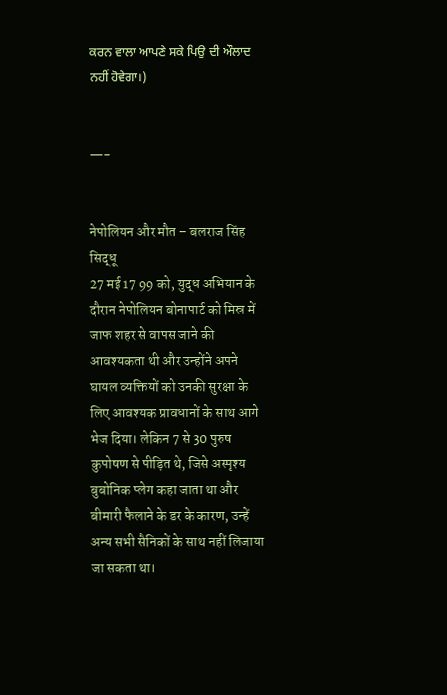ਕਰਨ ਵਾਲਾ ਆਪਣੇ ਸਕੇ ਪਿਉ ਦੀ ਔਲਾਦ ਨਹੀਂ ਹੋਵੇਗਾ।)


—-


नेपोलियन और मौत – बलराज सिंह सिद्धू
27 मई 17 99 को, युद्ध अभियान के दौरान नेपोलियन बोनापार्ट को मिस्र में जाफ शहर से वापस जाने की आवश्यकता थी और उन्होंने अपने घायल व्यक्तियों को उनकी सुरक्षा के लिए आवश्यक प्रावधानों के साथ आगे भेज दिया। लेकिन 7 से 30 पुरुष कुपोषण से पीड़ित थे, जिसे अस्पृश्य बुबोनिक प्लेग कहा जाता था और बीमारी फैलाने के डर के कारण, उन्हें अन्य सभी सैनिकों के साथ नहीं लिजाया जा सकता था।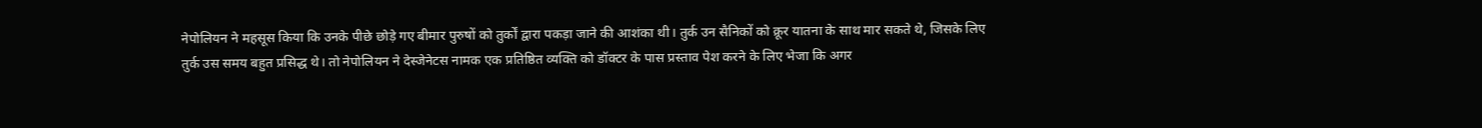नेपोलियन ने महसूस किया कि उनके पीछे छोड़े गए बीमार पुरुषों को तुर्कों द्वारा पकड़ा जाने की आशंका थी। तुर्क उन सैनिकों को क्रूर यातना के साथ मार सकते थे, जिसके लिए तुर्क उस समय बहुत प्रसिद्ध थे। तो नेपोलियन ने देस्जेनेटस नामक एक प्रतिष्ठित व्यक्ति को डॉक्टर के पास प्रस्ताव पेश करने के लिए भेजा कि अगर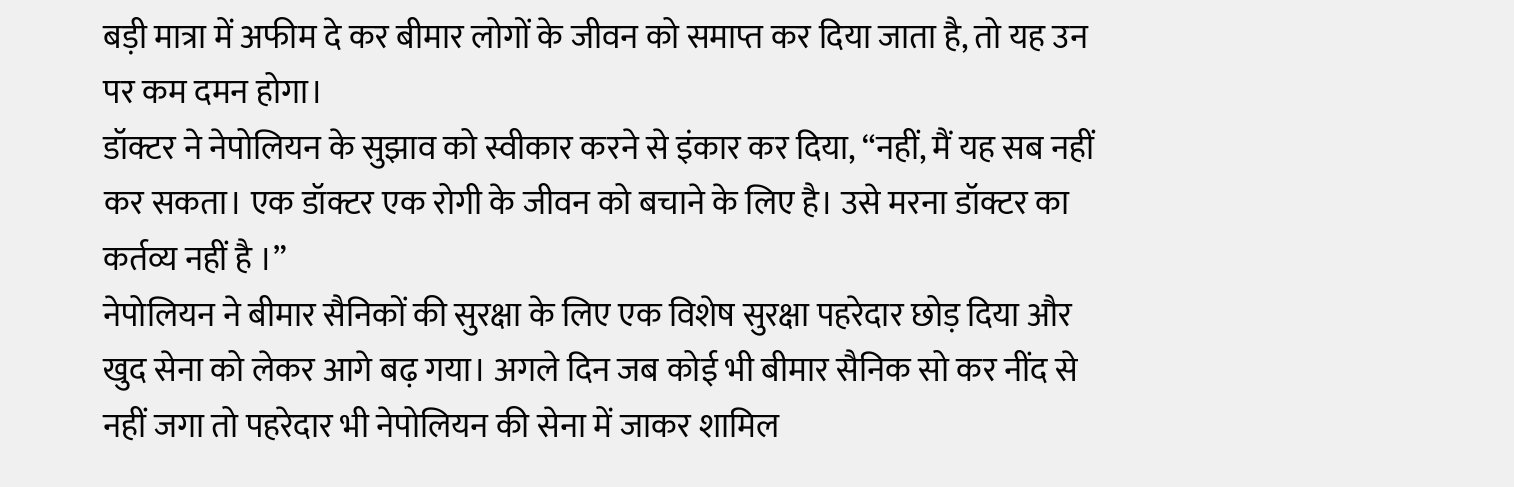बड़ी मात्रा में अफीम दे कर बीमार लोगों के जीवन को समाप्त कर दिया जाता है, तो यह उन पर कम दमन होगा।
डॉक्टर ने नेपोलियन के सुझाव को स्वीकार करने से इंकार कर दिया, “नहीं, मैं यह सब नहीं कर सकता। एक डॉक्टर एक रोगी के जीवन को बचाने के लिए है। उसे मरना डॉक्टर का कर्तव्य नहीं है ।”
नेपोलियन ने बीमार सैनिकों की सुरक्षा के लिए एक विशेष सुरक्षा पहरेदार छोड़ दिया और खुद सेना को लेकर आगे बढ़ गया। अगले दिन जब कोई भी बीमार सैनिक सो कर नींद से नहीं जगा तो पहरेदार भी नेपोलियन की सेना में जाकर शामिल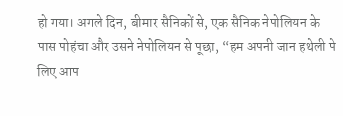हो गया। अगले दिन, बीमार सैनिकों से, एक सैनिक नेपोलियन के पास पोहंचा और उसने नेपोलियन से पूछा, “हम अपनी जान हथेली पे लिए आप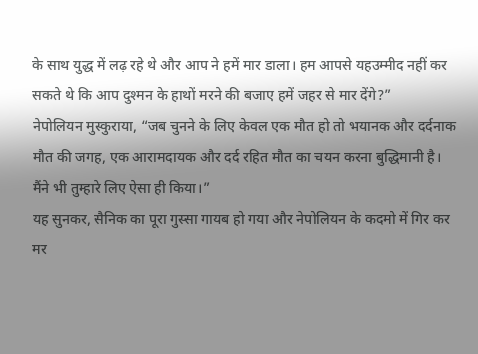के साथ युद्ध में लढ़ रहे थे और आप ने हमें मार डाला। हम आपसे यहउम्मीद नहीं कर सकते थे कि आप दुश्मन के हाथों मरने की बजाए हमें जहर से मार देंगे?”
नेपोलियन मुस्कुराया, “जब चुनने के लिए केवल एक मौत हो तो भयानक और दर्दनाक मौत की जगह, एक आरामदायक और दर्द रहित मौत का चयन करना बुद्धिमानी है। मैंने भी तुम्हारे लिए ऐसा ही किया।”
यह सुनकर, सैनिक का पूरा गुस्सा गायब हो गया और नेपोलियन के कदमो में गिर कर मर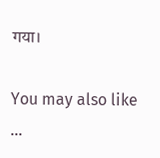गया।

You may also like ...